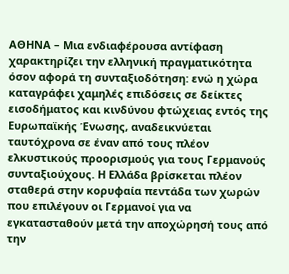ΑΘΗΝΑ – Μια ενδιαφέρουσα αντίφαση χαρακτηρίζει την ελληνική πραγματικότητα όσον αφορά τη συνταξιοδότηση: ενώ η χώρα καταγράφει χαμηλές επιδόσεις σε δείκτες εισοδήματος και κινδύνου φτώχειας εντός της Ευρωπαϊκής Ένωσης, αναδεικνύεται ταυτόχρονα σε έναν από τους πλέον ελκυστικούς προορισμούς για τους Γερμανούς συνταξιούχους. Η Ελλάδα βρίσκεται πλέον σταθερά στην κορυφαία πεντάδα των χωρών που επιλέγουν οι Γερμανοί για να εγκατασταθούν μετά την αποχώρησή τους από την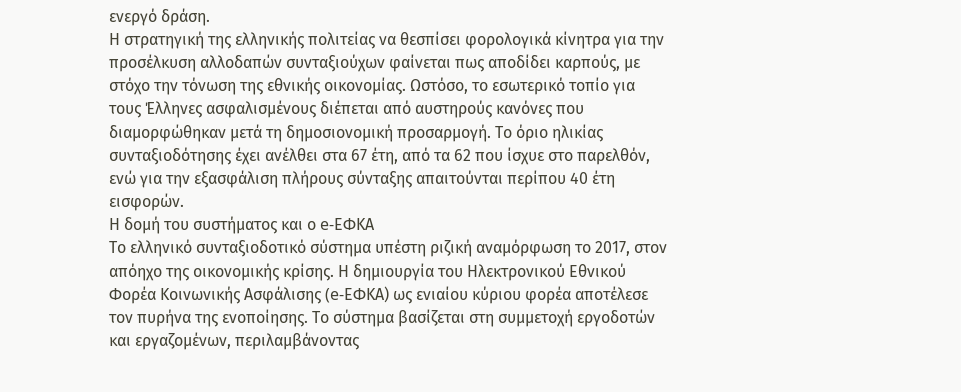ενεργό δράση.
Η στρατηγική της ελληνικής πολιτείας να θεσπίσει φορολογικά κίνητρα για την προσέλκυση αλλοδαπών συνταξιούχων φαίνεται πως αποδίδει καρπούς, με στόχο την τόνωση της εθνικής οικονομίας. Ωστόσο, το εσωτερικό τοπίο για τους Έλληνες ασφαλισμένους διέπεται από αυστηρούς κανόνες που διαμορφώθηκαν μετά τη δημοσιονομική προσαρμογή. Το όριο ηλικίας συνταξιοδότησης έχει ανέλθει στα 67 έτη, από τα 62 που ίσχυε στο παρελθόν, ενώ για την εξασφάλιση πλήρους σύνταξης απαιτούνται περίπου 40 έτη εισφορών.
Η δομή του συστήματος και ο e-ΕΦΚΑ
Το ελληνικό συνταξιοδοτικό σύστημα υπέστη ριζική αναμόρφωση το 2017, στον απόηχο της οικονομικής κρίσης. Η δημιουργία του Ηλεκτρονικού Εθνικού Φορέα Κοινωνικής Ασφάλισης (e-ΕΦΚΑ) ως ενιαίου κύριου φορέα αποτέλεσε τον πυρήνα της ενοποίησης. Το σύστημα βασίζεται στη συμμετοχή εργοδοτών και εργαζομένων, περιλαμβάνοντας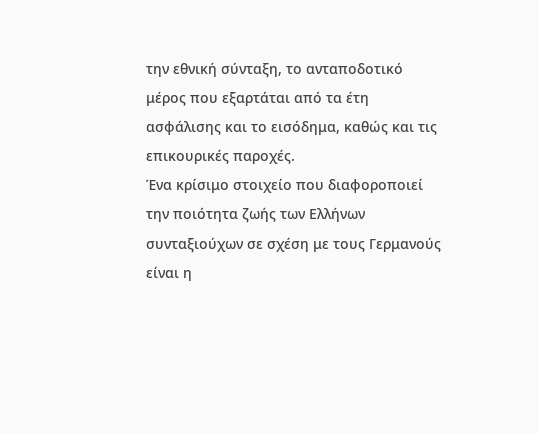την εθνική σύνταξη, το ανταποδοτικό μέρος που εξαρτάται από τα έτη ασφάλισης και το εισόδημα, καθώς και τις επικουρικές παροχές.
Ένα κρίσιμο στοιχείο που διαφοροποιεί την ποιότητα ζωής των Ελλήνων συνταξιούχων σε σχέση με τους Γερμανούς είναι η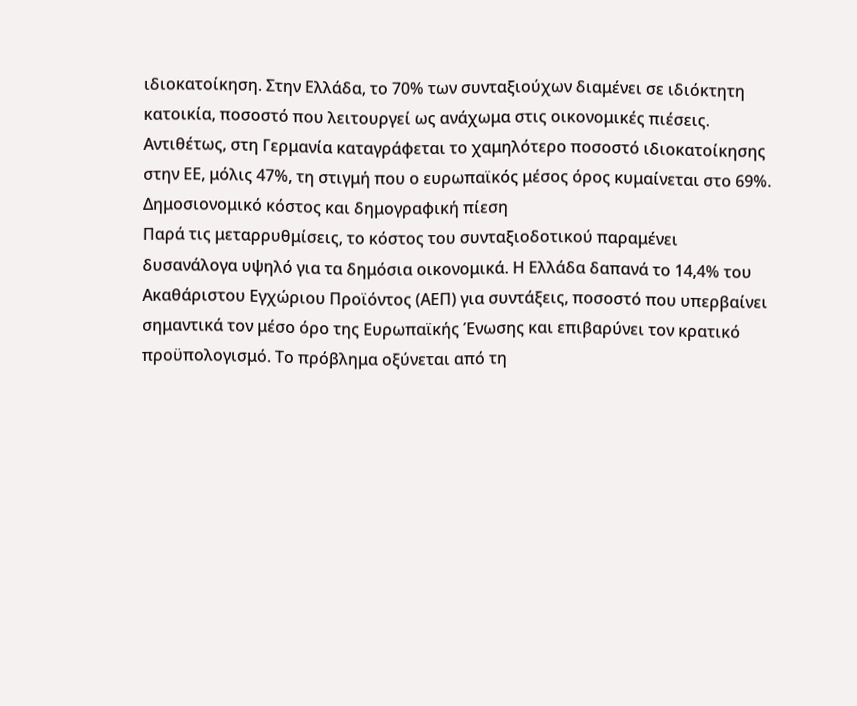ιδιοκατοίκηση. Στην Ελλάδα, το 70% των συνταξιούχων διαμένει σε ιδιόκτητη κατοικία, ποσοστό που λειτουργεί ως ανάχωμα στις οικονομικές πιέσεις. Αντιθέτως, στη Γερμανία καταγράφεται το χαμηλότερο ποσοστό ιδιοκατοίκησης στην ΕΕ, μόλις 47%, τη στιγμή που ο ευρωπαϊκός μέσος όρος κυμαίνεται στο 69%.
Δημοσιονομικό κόστος και δημογραφική πίεση
Παρά τις μεταρρυθμίσεις, το κόστος του συνταξιοδοτικού παραμένει δυσανάλογα υψηλό για τα δημόσια οικονομικά. Η Ελλάδα δαπανά το 14,4% του Ακαθάριστου Εγχώριου Προϊόντος (ΑΕΠ) για συντάξεις, ποσοστό που υπερβαίνει σημαντικά τον μέσο όρο της Ευρωπαϊκής Ένωσης και επιβαρύνει τον κρατικό προϋπολογισμό. Το πρόβλημα οξύνεται από τη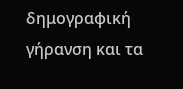δημογραφική γήρανση και τα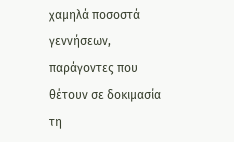χαμηλά ποσοστά γεννήσεων, παράγοντες που θέτουν σε δοκιμασία τη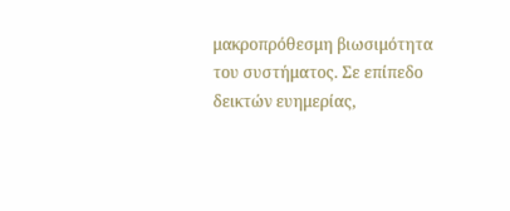μακροπρόθεσμη βιωσιμότητα του συστήματος. Σε επίπεδο δεικτών ευημερίας,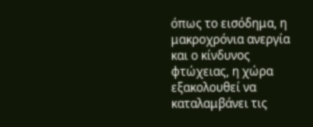όπως το εισόδημα, η μακροχρόνια ανεργία και ο κίνδυνος φτώχειας, η χώρα εξακολουθεί να καταλαμβάνει τις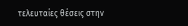τελευταίες θέσεις στην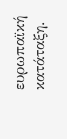ευρωπαϊκή κατάταξη.